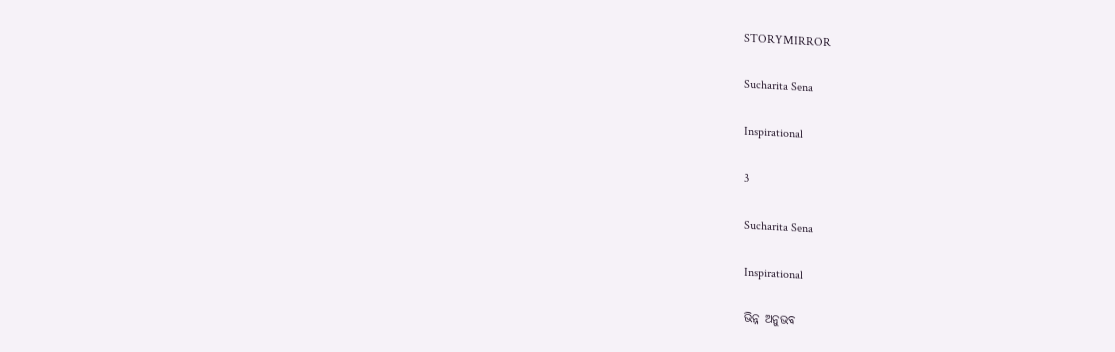STORYMIRROR

Sucharita Sena

Inspirational

3

Sucharita Sena

Inspirational

ଭିନ୍ନ ଅନୁଭବ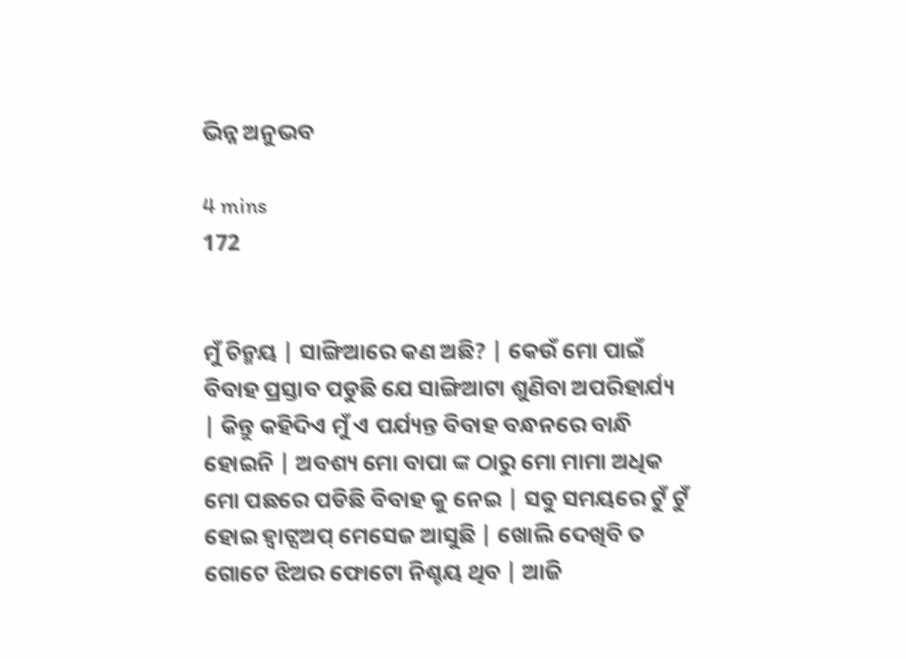ଭିନ୍ନ ଅନୁଭବ

4 mins
172


ମୁଁ ଚିନ୍ମୟ | ସାଙ୍ଗିଆରେ କଣ ଅଛି? | କେଉଁ ମୋ ପାଇଁ ବିବାହ ପ୍ରସ୍ତାବ ପଡୁଛି ଯେ ସାଙ୍ଗିଆଟା ଶୁଣିବା ଅପରିହାର୍ଯ୍ୟ | କିନ୍ତୁ କହିଦିଏ ମୁଁ ଏ ପର୍ଯ୍ୟନ୍ତ ବିବାହ ବନ୍ଧନରେ ବାନ୍ଧି ହୋଇନି | ଅବଶ୍ୟ ମୋ ବାପା ଙ୍କ ଠାରୁ ମୋ ମାମା ଅଧିକ ମୋ ପଛରେ ପଡିଛି ବିବାହ କୁ ନେଇ | ସବୁ ସମୟରେ ଟୁଁ ଟୁଁ ହୋଇ ହ୍ୱାଟ୍ସଅପ୍ ମେସେଜ ଆସୁଛି | ଖୋଲି ଦେଖିବି ତ ଗୋଟେ ଝିଅର ଫୋଟୋ ନିଶ୍ଚୟ ଥିବ | ଆଜି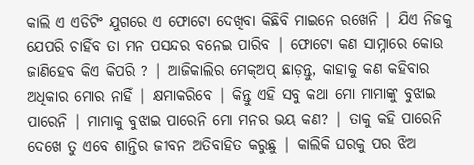କାଲି ଏ ଏଡିଟିଂ ଯୁଗରେ ଏ ଫୋଟୋ ଦେଖିବା କିଛିବି ମାଇନେ ରଖେନି | ଯିଏ ନିଜକୁ ଯେପରି ଚାହିଁବ ତା ମନ ପସନ୍ଦର ବନେଇ ପାରିବ | ଫୋଟୋ କଣ ସାମ୍ନାରେ କୋଉ ଜାଣିହେବ କିଏ କିପରି ? | ଆଜିକାଲିର ମେକ୍ଅପ୍ ଛାଡ଼ନ୍ତୁ, କାହାକୁ କଣ କହିବାର ଅଧିକାର ମୋର ନାହିଁ | କ୍ଷମାକରିବେ | କିନ୍ତୁ ଏହି ସବୁ କଥା ମୋ ମାମାଙ୍କୁ ବୁଝାଇ ପାରେନି | ମାମାକୁ ବୁଝାଇ ପାରେନି ମୋ ମନର ଭୟ କଣ? | ତାକୁ କହି ପାରେନି ଦେଖେ ତୁ ଏବେ ଶାନ୍ତିର ଜୀବନ ଅତିବାହିତ କରୁଛୁ | କାଲିକି ଘରକୁ ପର ଝିଅ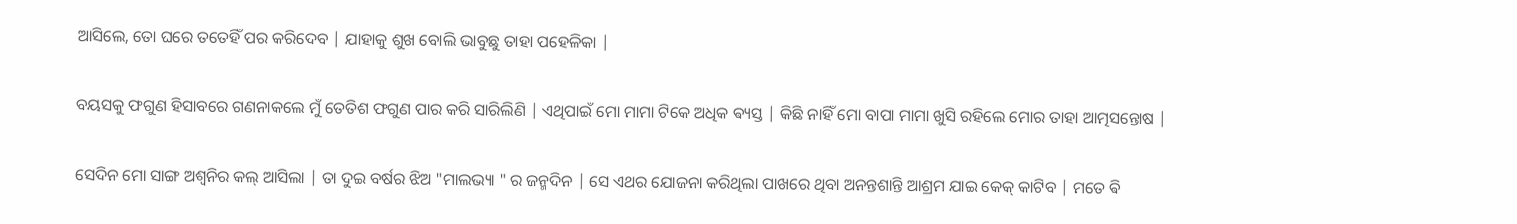ଆସିଲେ, ତୋ ଘରେ ତତେହିଁ ପର କରିଦେବ | ଯାହାକୁ ଶୁଖ ବୋଲି ଭାବୁଛୁ ତାହା ପହେଳିକା |

ବୟସକୁ ଫଗୁଣ ହିସାବରେ ଗଣନାକଲେ ମୁଁ ତେତିଶ ଫଗୁଣ ପାର କରି ସାରିଲିଣି | ଏଥିପାଇଁ ମୋ ମାମା ଟିକେ ଅଧିକ ଵ୍ୟସ୍ତ | କିଛି ନାହିଁ ମୋ ବାପା ମାମା ଖୁସି ରହିଲେ ମୋର ତାହା ଆତ୍ମସନ୍ତୋଷ |

ସେଦିନ ମୋ ସାଙ୍ଗ ଅଶ୍ୱନିର କଲ୍ ଆସିଲା | ତା ଦୁଇ ବର୍ଷର ଝିଅ "ମାଲଭ୍ୟା " ର ଜନ୍ମଦିନ | ସେ ଏଥର ଯୋଜନା କରିଥିଲା ପାଖରେ ଥିବା ଅନନ୍ତଶାନ୍ତି ଆଶ୍ରମ ଯାଇ କେକ୍ କାଟିବ | ମତେ ଵି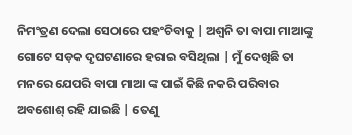ନିମଂତ୍ରଣ ଦେଲା ସେଠାରେ ପହଂଚିବାକୁ | ଅଶ୍ୱନି ତା ବାପା ମାଆଙ୍କୁ ଗୋଟେ ସଡ଼କ ଦୃଘଟଣାରେ ହରାଇ ବସିଥିଲା | ମୁଁ ଦେଖିଛି ତା ମନରେ ଯେପରି ବାପା ମାଆ ଙ୍କ ପାଇଁ କିଛି ନକରି ପରିବାର ଅବଶୋଶ୍ ରହି ଯାଇଛି | ତେଣୁ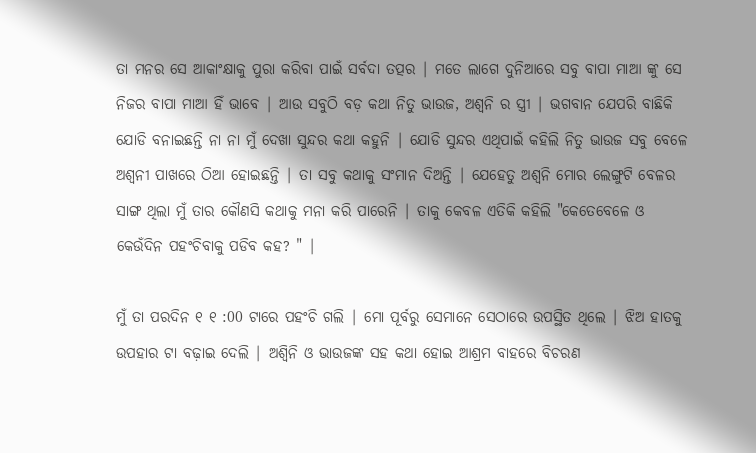ତା ମନର ସେ ଆକାଂକ୍ଷାକୁ ପୁରା କରିବା ପାଇଁ ସର୍ବଦା ତତ୍ପର | ମତେ ଲାଗେ ଦୁନିଆରେ ସବୁ ବାପା ମାଆ ଙ୍କୁ ସେ ନିଜର ବାପା ମାଆ ହିଁ ଭାବେ | ଆଉ ସବୁଠି ବଡ଼ କଥା ନିତୁ ଭାଉଜ, ଅଶ୍ୱନି ର ସ୍ତ୍ରୀ | ଭଗବାନ ଯେପରି ବାଛିକି ଯୋଡି ବନାଇଛନ୍ତି ନା ନା ମୁଁ ଦେଖା ସୁନ୍ଦର କଥା କହୁନି | ଯୋଡି ସୁନ୍ଦର ଏଥିପାଇଁ କହିଲି ନିତୁ ଭାଉଜ ସବୁ ବେଳେ ଅଶ୍ୱନୀ ପାଖରେ ଠିଆ ହୋଇଛନ୍ତି | ତା ସବୁ କଥାକୁ ସଂମାନ ଦିଅନ୍ତି | ଯେହେତୁ ଅଶ୍ୱନି ମୋର ଲେଙ୍ଗୁଟି ବେଳର ସାଙ୍ଗ ଥିଲା ମୁଁ ତାର କୌଣସି କଥାକୁ ମନା କରି ପାରେନି | ତାକୁ କେବଳ ଏତିକି କହିଲି "କେତେବେଳେ ଓ କେଉଁଦିନ ପହଂଚିବାକୁ ପଡିବ କହ? " |

ମୁଁ ତା ପରଦିନ ୧ ୧ :00 ଟାରେ ପହଂଚି ଗଲି | ମୋ ପୂର୍ବରୁ ସେମାନେ ସେଠାରେ ଉପସ୍ଥିତ ଥିଲେ | ଝିଅ ହାତକୁ ଉପହାର ଟା ବଢ଼ାଇ ଦେଲି | ଅଶ୍ୱିନି ଓ ଭାଉଜଙ୍କ ସହ କଥା ହୋଇ ଆଶ୍ରମ ବାହରେ ବିଚରଣ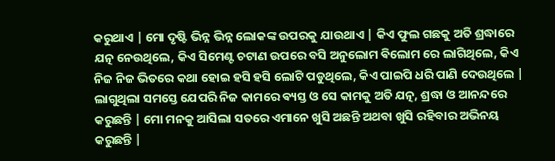କରୁଥାଏ | ମୋ ଦୃଷ୍ଟି ଭିନ୍ନ ଭିନ୍ନ ଲୋକଙ୍କ ଉପରକୁ ଯାଉଥାଏ | କିଏ ଫୁଲ ଗଛକୁ ଅତି ଶ୍ରଦ୍ଧାରେ ଯତ୍ନ ନେଉଥିଲେ, କିଏ ସିମେଣ୍ଟ ଚଟାଣ ଉପରେ ବସି ଅନୁଲୋମ ଵିଲୋମ ରେ ଲାଗିଥିଲେ, କିଏ ନିଜ ନିଜ ଭିତରେ କଥା ହୋଇ ହସି ହସି ଲୋଟି ପଡୁଥିଲେ, କିଏ ପାଇପି ଧରି ପାଣି ଦେଉଥିଲେ | ଲାଗୁଥିଲା ସମସ୍ତେ ଯେପରି ନିଜ କାମରେ ଵ୍ୟସ୍ତ ଓ ସେ କାମକୁ ଅତି ଯତ୍ନ, ଶ୍ରଦ୍ଧା ଓ ଆନନ୍ଦରେ କରୁଛନ୍ତି | ମୋ ମନକୁ ଆସିଲା ସତରେ ଏମାନେ ଖୁସି ଅଛନ୍ତି ଅଥବା ଖୁସି ରହିବାର ଅଭିନୟ କରୁଛନ୍ତି |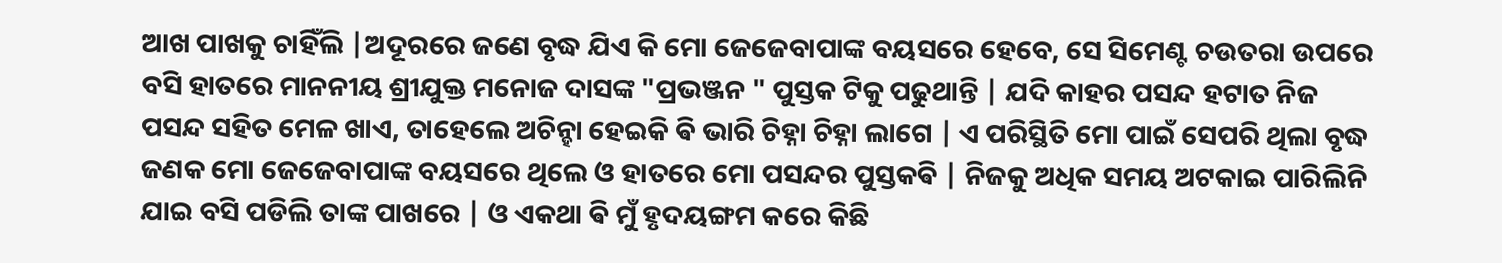ଆଖ ପାଖକୁ ଚାହିଁଲି |ଅଦୂରରେ ଜଣେ ବୃଦ୍ଧ ଯିଏ କି ମୋ ଜେଜେବାପାଙ୍କ ବୟସରେ ହେବେ, ସେ ସିମେଣ୍ଟ ଚଉତରା ଉପରେ ବସି ହାତରେ ମାନନୀୟ ଶ୍ରୀଯୁକ୍ତ ମନୋଜ ଦାସଙ୍କ "ପ୍ରଭଞ୍ଜନ " ପୁସ୍ତକ ଟିକୁ ପଢୁଥାନ୍ତି | ଯଦି କାହର ପସନ୍ଦ ହଟାତ ନିଜ ପସନ୍ଦ ସହିତ ମେଳ ଖାଏ, ତାହେଲେ ଅଚିନ୍ହା ହେଇକି ଵି ଭାରି ଚିହ୍ନା ଚିହ୍ନା ଲାଗେ | ଏ ପରିସ୍ଥିତି ମୋ ପାଇଁ ସେପରି ଥିଲା ବୃଦ୍ଧ ଜଣକ ମୋ ଜେଜେବାପାଙ୍କ ବୟସରେ ଥିଲେ ଓ ହାତରେ ମୋ ପସନ୍ଦର ପୁସ୍ତକଵି | ନିଜକୁ ଅଧିକ ସମୟ ଅଟକାଇ ପାରିଲିନି ଯାଇ ବସି ପଡିଲି ତାଙ୍କ ପାଖରେ | ଓ ଏକଥା ଵି ମୁଁ ହୃଦୟଙ୍ଗମ କରେ କିଛି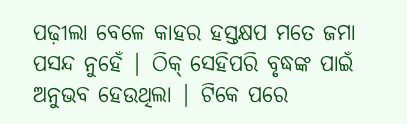ପଢ଼ୀଲା ବେଳେ କାହର ହସ୍ତକ୍ଷପ ମତେ ଜମା ପସନ୍ଦ ନୁହେଁ | ଠିକ୍ ସେହିପରି ବୃଦ୍ଧଙ୍କ ପାଇଁ ଅନୁଭବ ହେଉଥିଲା | ଟିକେ ପରେ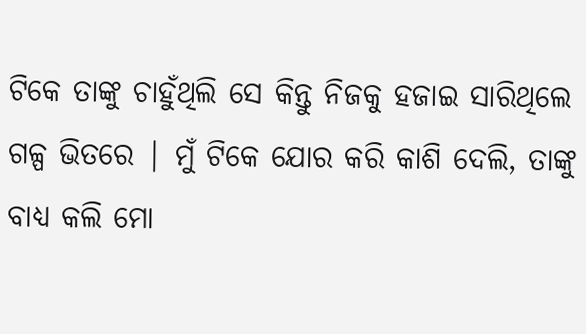ଟିକେ ତାଙ୍କୁ ଚାହୁଁଥିଲି ସେ କିନ୍ତୁ ନିଜକୁ ହଜାଇ ସାରିଥିଲେ ଗଳ୍ପ ଭିତରେ | ମୁଁ ଟିକେ ଯୋର କରି କାଶି ଦେଲି, ତାଙ୍କୁ ବାଧ୍ୟ କଲି ମୋ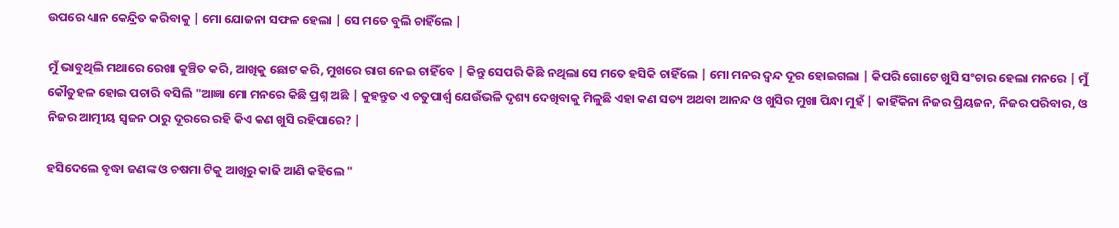ଉପରେ ଧ୍ୟାନ କେନ୍ଦ୍ରିତ କରିବାକୁ | ମୋ ଯୋଜନା ସଫଳ ହେଲା | ସେ ମତେ ବୁଲି ଚାହିଁଲେ |

ମୁଁ ଭାବୁଥିଲି ମଥାରେ ରେଖା କୁଞ୍ଚିତ କରି, ଆଖିକୁ ଛୋଟ କରି, ମୁଖରେ ରାଗ ନେଇ ଚାହିଁବେ | କିନ୍ତୁ ସେପରି କିଛି ନଥିଲା ସେ ମତେ ହସିକି ଚାହିଁଲେ | ମୋ ମନର ଦ୍ୱନ୍ଦ ଦୂର ହୋଇଗଲା | କିପରି ଗୋଟେ ଖୁସି ସଂଚାର ହେଲା ମନରେ | ମୁଁ କୌତୁହଳ ହୋଇ ପଚାରି ବସିଲି "ଆଜ୍ଞା ମୋ ମନରେ କିଛି ପ୍ରଶ୍ନ ଅଛି | କୁହନ୍ତୁତ ଏ ଚତୁପାର୍ଶ୍ଵ ଯେଉଁଭଳି ଦୃଶ୍ୟ ଦେଖିବାକୁ ମିଳୁଛି ଏହା କଣ ସତ୍ୟ ଅଥବା ଆନନ୍ଦ ଓ ଖୁସିର ମୁଖା ପିନ୍ଧା ମୁହଁ | କାହିଁକିନା ନିଜର ପ୍ରିୟଜନ, ନିଜର ପରିବାର, ଓ ନିଜର ଆତ୍ମୀୟ ସ୍ୱଜନ ଠାରୁ ଦୂରରେ ରହି କିଏ କଣ ଖୁସି ରହିପାରେ? |

ହସିଦେଲେ ବୃଦ୍ଧା ଜଣଙ୍କ ଓ ଚଷମା ଟିକୁ ଆଖିରୁ କାଢି ଆଣି କହିଲେ "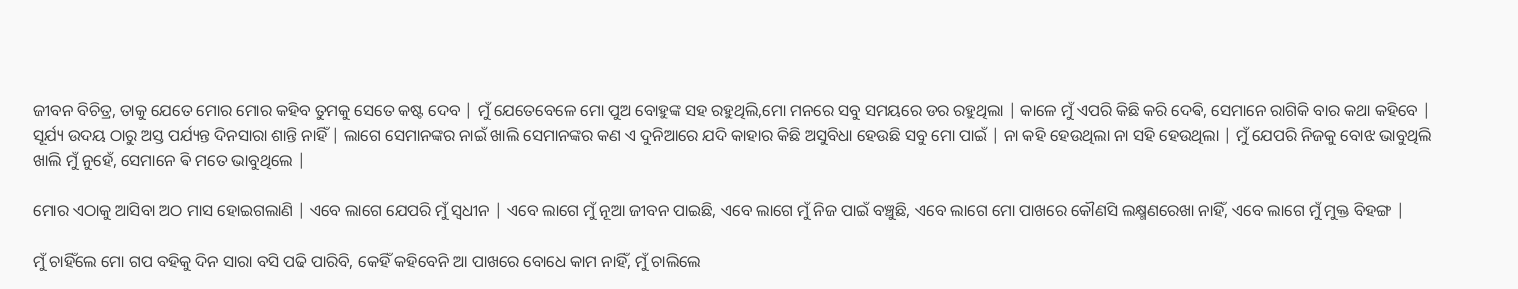ଜୀବନ ବିଚିତ୍ର, ତାକୁ ଯେତେ ମୋର ମୋର କହିବ ତୁମକୁ ସେତେ କଷ୍ଟ ଦେବ | ମୁଁ ଯେତେବେଳେ ମୋ ପୁଅ ବୋହୁଙ୍କ ସହ ରହୁଥିଲି,ମୋ ମନରେ ସବୁ ସମୟରେ ଡର ରହୁଥିଲା | କାଳେ ମୁଁ ଏପରି କିଛି କରି ଦେଵି, ସେମାନେ ରାଗିକି ବାର କଥା କହିବେ | ସୂର୍ଯ୍ୟ ଉଦୟ ଠାରୁ ଅସ୍ତ ପର୍ଯ୍ୟନ୍ତ ଦିନସାରା ଶାନ୍ତି ନାହିଁ | ଲାଗେ ସେମାନଙ୍କର ନାଇଁ ଖାଲି ସେମାନଙ୍କର କଣ ଏ ଦୁନିଆରେ ଯଦି କାହାର କିଛି ଅସୁବିଧା ହେଉଛି ସବୁ ମୋ ପାଇଁ | ନା କହି ହେଉଥିଲା ନା ସହି ହେଉଥିଲା | ମୁଁ ଯେପରି ନିଜକୁ ବୋଝ ଭାବୁଥିଲି ଖାଲି ମୁଁ ନୁହେଁ, ସେମାନେ ଵି ମତେ ଭାବୁଥିଲେ |

ମୋର ଏଠାକୁ ଆସିବା ଅଠ ମାସ ହୋଇଗଲାଣି | ଏବେ ଲାଗେ ଯେପରି ମୁଁ ସ୍ୱଧୀନ | ଏବେ ଲାଗେ ମୁଁ ନୂଆ ଜୀବନ ପାଇଛି, ଏବେ ଲାଗେ ମୁଁ ନିଜ ପାଇଁ ବଞ୍ଚୁଛି, ଏବେ ଲାଗେ ମୋ ପାଖରେ କୌଣସି ଲକ୍ଷ୍ମଣରେଖା ନାହିଁ, ଏବେ ଲାଗେ ମୁଁ ମୁକ୍ତ ବିହଙ୍ଗ |

ମୁଁ ଚାହିଁଲେ ମୋ ଗପ ବହିକୁ ଦିନ ସାରା ବସି ପଢି ପାରିବି, କେହିଁ କହିବେନି ଆ ପାଖରେ ବୋଧେ କାମ ନାହିଁ, ମୁଁ ଚାଲିଲେ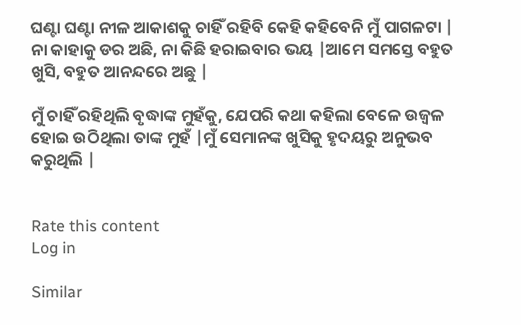ଘଣ୍ଟା ଘଣ୍ଟା ନୀଳ ଆକାଶକୁ ଚାହିଁ ରହିବି କେହି କହିବେନି ମୁଁ ପାଗଳଟା | ନା କାହାକୁ ଡର ଅଛି, ନା କିଛି ହରାଇବାର ଭୟ |ଆମେ ସମସ୍ତେ ବହୁତ ଖୁସି, ବହୁତ ଆନନ୍ଦରେ ଅଛୁ |

ମୁଁ ଚାହିଁ ରହିଥିଲି ବୃଦ୍ଧାଙ୍କ ମୁହଁକୁ, ଯେପରି କଥା କହିଲା ବେଳେ ଉଜ୍ୱଳ ହୋଇ ଉଠିଥିଲା ତାଙ୍କ ମୁହଁ |ମୁଁ ସେମାନଙ୍କ ଖୁସିକୁ ହୃଦୟରୁ ଅନୁଭବ କରୁଥିଲି |


Rate this content
Log in

Similar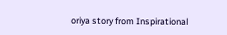oriya story from Inspirational